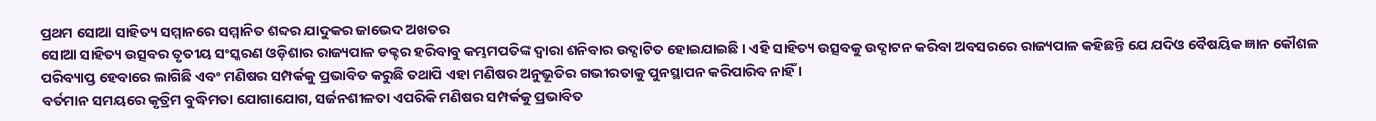ପ୍ରଥମ ସୋଆ ସାହିତ୍ୟ ସମ୍ମାନରେ ସମ୍ମାନିତ ଶବ୍ଦର ଯାଦୁକର ଜାଭେଦ ଅଖତର
ସୋଆ ସାହିତ୍ୟ ଉତ୍ସବର ତୃତୀୟ ସଂସ୍କରଣ ଓଡ଼ିଶାର ରାଜ୍ୟପାଳ ଡକ୍ଟର ହରିବାବୁ କମ୍ଭମପତିଙ୍କ ଦ୍ୱାରା ଶନିବାର ଉଦ୍ଘାଟିତ ହୋଇଯାଇଛି । ଏହି ସାହିତ୍ୟ ଉତ୍ସବକୁ ଉଦ୍ଘାଟନ କରିବା ଅବସରରେ ରାଜ୍ୟପାଳ କହିଛନ୍ତି ଯେ ଯଦିଓ ବୈଷୟିକ ଜ୍ଞାନ କୌଶଳ ପରିବ୍ୟାପ୍ତ ହେବାରେ ଲାଗିଛି ଏବଂ ମଣିଷର ସମ୍ପର୍କକୁ ପ୍ରଭାବିତ କରୁଛି ତଥାପି ଏହା ମଣିଷର ଅନୁଭୂତିର ଗଭୀରତାକୁ ପୁନସ୍ଥାପନ କରିପାରିବ ନାହିଁ ।
ବର୍ତମାନ ସମୟରେ କୃତ୍ରିମ ବୁଦ୍ଧିମତା ଯୋଗାଯୋଗ, ସର୍ଜନଶୀଳତା ଏପରିକି ମଣିଷର ସମ୍ପର୍କକୁ ପ୍ରଭାବିତ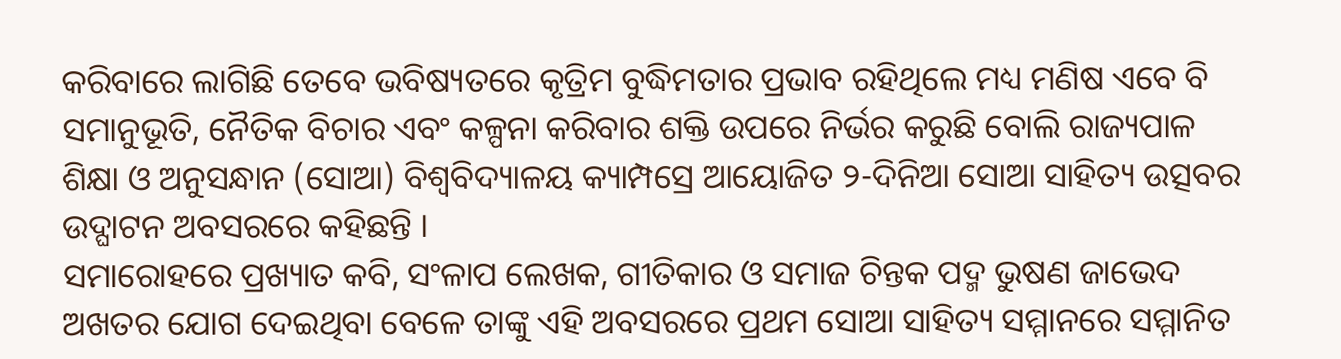କରିବାରେ ଲାଗିଛି ତେବେ ଭବିଷ୍ୟତରେ କୃତ୍ରିମ ବୁଦ୍ଧିମତାର ପ୍ରଭାବ ରହିଥିଲେ ମଧ୍ୟ ମଣିଷ ଏବେ ବି ସମାନୁଭୂତି, ନୈତିକ ବିଚାର ଏବଂ କଳ୍ପନା କରିବାର ଶକ୍ତି ଉପରେ ନିର୍ଭର କରୁଛି ବୋଲି ରାଜ୍ୟପାଳ ଶିକ୍ଷା ଓ ଅନୁସନ୍ଧାନ (ସୋଆ) ବିଶ୍ୱବିଦ୍ୟାଳୟ କ୍ୟାମ୍ପସ୍ରେ ଆୟୋଜିତ ୨-ଦିନିଆ ସୋଆ ସାହିତ୍ୟ ଉତ୍ସବର ଉଦ୍ଘାଟନ ଅବସରରେ କହିଛନ୍ତି ।
ସମାରୋହରେ ପ୍ରଖ୍ୟାତ କବି, ସଂଳାପ ଲେଖକ, ଗୀତିକାର ଓ ସମାଜ ଚିନ୍ତକ ପଦ୍ମ ଭୁଷଣ ଜାଭେଦ ଅଖତର ଯୋଗ ଦେଇଥିବା ବେଳେ ତାଙ୍କୁ ଏହି ଅବସରରେ ପ୍ରଥମ ସୋଆ ସାହିତ୍ୟ ସମ୍ମାନରେ ସମ୍ମାନିତ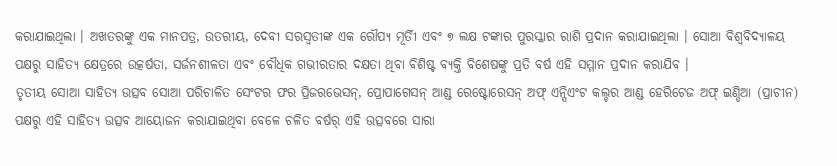କରାଯାଇଥିଲା । ଅଖତରଙ୍କୁ ଏକ ମାନପତ୍ର, ଉତରୀୟ, ଦେବୀ ସରସ୍ୱତୀଙ୍କ ଏକ ରୌପ୍ୟ ମୂର୍ତିୀ ଏବଂ ୭ ଲକ୍ଷ ଟଙ୍କାର ପୁରସ୍କାର ରାଶି ପ୍ରଦାନ କରାଯାଇଥିଲା । ସୋଆ ବିଶ୍ୱବିଦ୍ୟାଳୟ ପକ୍ଷରୁ ସାହିତ୍ୟ କ୍ଷେତ୍ରରେ ଉତ୍କର୍ଷତା, ସର୍ଜନଶୀଳତା ଏବଂ ବୌଧିକ ଗଭୀରତାର ଦକ୍ଷତା ଥିବା ବିଶିଷ୍ଟ ବ୍ୟକ୍ତି ବିଶେଷଙ୍କୁ ପ୍ରତି ବର୍ଷ ଏହି ସମ୍ମାନ ପ୍ରଦାନ କରାଯିବ ।
ତୃତୀୟ ସୋଆ ସାହିତ୍ୟ ଉତ୍ସବ ସୋଆ ପରିଚାଳିତ ସେଂଟର ଫର ପ୍ରିଜରଭେସନ୍, ପ୍ରୋପାଗେସନ୍ ଆଣ୍ଡ ରେଷ୍ଟୋରେସନ୍ ଅଫ୍ ଏନ୍ସିଏଂଟ କଲ୍ଚର ଆଣ୍ଡ ହେରିଟେଜ ଅଫ୍ ଇଣ୍ଡିଆ (ପ୍ରାଚୀନ) ପକ୍ଷରୁ ଏହି ସାହିତ୍ୟ ଉତ୍ସବ ଆୟୋଜନ କରାଯାଇଥିବା ବେଳେ ଚଳିତ ବର୍ଷର୍ ଏହି ଉତ୍ସବରେ ସାରା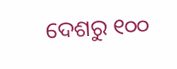ଦେଶରୁ ୧୦୦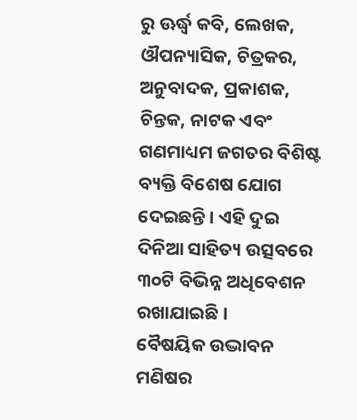ରୁ ଊର୍ଦ୍ଧ୍ୱ କବି, ଲେଖକ, ଔପନ୍ୟାସିକ, ଚିତ୍ରକର, ଅନୁବାଦକ, ପ୍ରକାଶକ, ଚିନ୍ତକ, ନାଟକ ଏବଂ ଗଣମାଧ୍ୟମ ଜଗତର ବିଶିଷ୍ଟ ବ୍ୟକ୍ତି ବିଶେଷ ଯୋଗ ଦେଇଛନ୍ତି । ଏହି ଦୁଇ ଦିନିଆ ସାହିତ୍ୟ ଉତ୍ସବରେ ୩୦ଟି ବିଭିନ୍ନ ଅଧିବେଶନ ରଖାଯାଇଛି ।
ବୈଷୟିକ ଉଦ୍ଭାବନ ମଣିଷର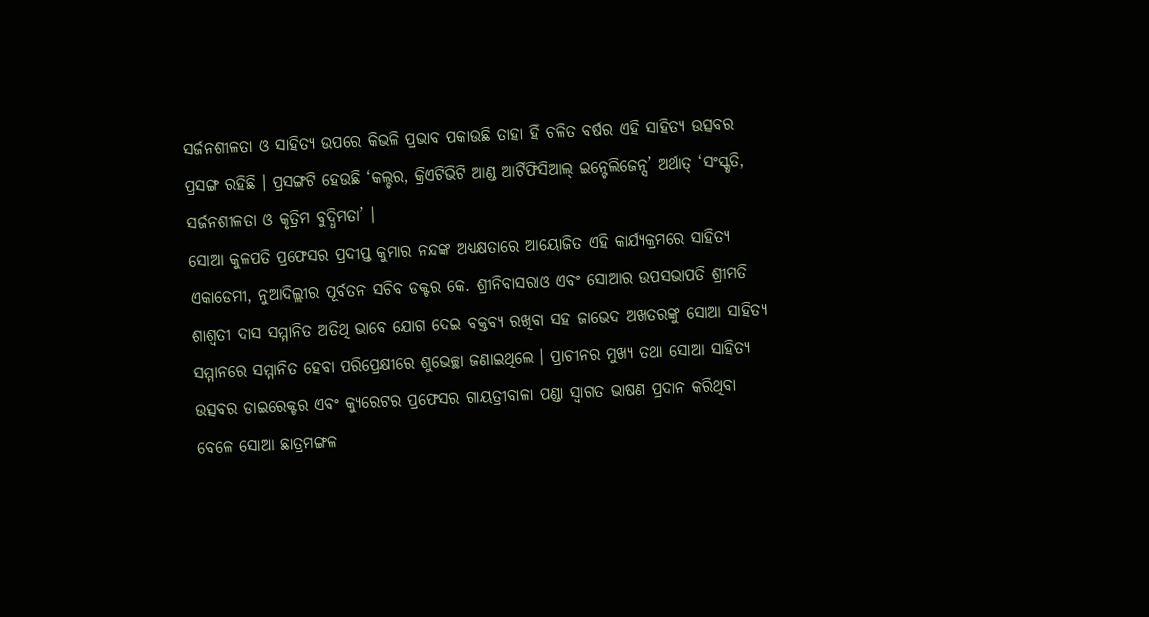ସର୍ଜନଶୀଳତା ଓ ସାହିତ୍ୟ ଉପରେ କିଭଳି ପ୍ରଭାବ ପକାଉଛି ତାହା ହିଁ ଚଳିତ ବର୍ଷର ଏହି ସାହିତ୍ୟ ଉତ୍ସବର ପ୍ରସଙ୍ଗ ରହିଛି । ପ୍ରସଙ୍ଗଟି ହେଉଛି ‘କଲ୍ଚର, କ୍ରିଏଟିଭିଟି ଆଣ୍ଡ ଆର୍ଟିଫିସିଆଲ୍ ଇନ୍ଟେଲିଜେନ୍ସ’ ଅର୍ଥାତ୍ ‘ସଂସ୍କୃତି, ସର୍ଜନଶୀଳତା ଓ କୃତ୍ରିମ ବୁଦ୍ଧିମତା’ ।
ସୋଆ କୁଳପତି ପ୍ରଫେସର ପ୍ରଦୀପ୍ତ କୁମାର ନନ୍ଦଙ୍କ ଅଧ୍ୟକ୍ଷତାରେ ଆୟୋଜିତ ଏହି କାର୍ଯ୍ୟକ୍ରମରେ ସାହିତ୍ୟ ଏକାଡେମୀ, ନୁଆଦିଲ୍ଲୀର ପୂର୍ବତନ ସଚିବ ଡକ୍ଟର କେ. ଶ୍ରୀନିବାସରାଓ ଏବଂ ସୋଆର ଉପସଭାପତି ଶ୍ରୀମତି ଶାଶ୍ୱତୀ ଦାସ ସମ୍ମାନିତ ଅତିଥି ଭାବେ ଯୋଗ ଦେଇ ବକ୍ତବ୍ୟ ରଖିବା ସହ ଜାଭେଦ ଅଖତରଙ୍କୁ ସୋଆ ସାହିତ୍ୟ ସମ୍ମାନରେ ସମ୍ମାନିତ ହେବା ପରିପ୍ରେକ୍ଷୀରେ ଶୁଭେଚ୍ଛା ଜଣାଇଥିଲେ । ପ୍ରାଚୀନର ମୁଖ୍ୟ ତଥା ସୋଆ ସାହିତ୍ୟ ଉତ୍ସବର ଡାଇରେକ୍ଟର ଏବଂ କ୍ୟୁରେଟର ପ୍ରଫେସର ଗାୟତ୍ରୀବାଳା ପଣ୍ଡା ସ୍ୱାଗତ ଭାଷଣ ପ୍ରଦାନ କରିଥିବା ବେଳେ ସୋଆ ଛାତ୍ରମଙ୍ଗଳ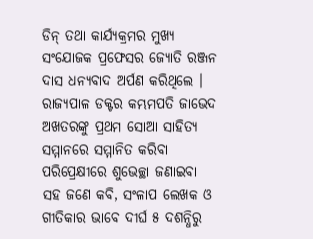ଡିନ୍ ତଥା କାର୍ଯ୍ୟକ୍ରମର ମୁଖ୍ୟ ସଂଯୋଜକ ପ୍ରଫେସର ଜ୍ୟୋତି ରଞ୍ଜନ ଦାସ ଧନ୍ୟବାଦ ଅର୍ପଣ କରିଥିଲେ ।
ରାଜ୍ୟପାଳ ଡକ୍ଟର କମ୍ଭମପତି ଜାଭେଦ ଅଖତରଙ୍କୁ ପ୍ରଥମ ସୋଆ ସାହିତ୍ୟ ସମ୍ମାନରେ ସମ୍ମାନିତ କରିବା ପରିପ୍ରେକ୍ଷୀରେ ଶୁଭେଚ୍ଛା ଜଣାଇବା ସହ ଜଣେ କବି, ସଂଳାପ ଲେଖକ ଓ ଗୀତିକାର ଭାବେ ଦୀର୍ଘ ୫ ଦଶନ୍ଧିରୁ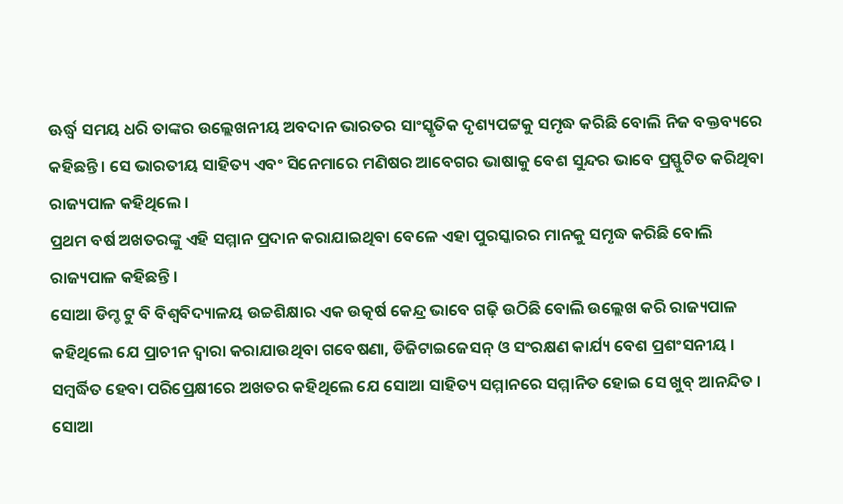ଊର୍ଦ୍ଧ୍ୱ ସମୟ ଧରି ତାଙ୍କର ଉଲ୍ଲେଖନୀୟ ଅବଦାନ ଭାରତର ସାଂସ୍କୃତିକ ଦୃଶ୍ୟପଟ୍ଟକୁ ସମୃଦ୍ଧ କରିଛି ବୋଲି ନିଜ ବକ୍ତବ୍ୟରେ କହିଛନ୍ତି । ସେ ଭାରତୀୟ ସାହିତ୍ୟ ଏବଂ ସିନେମାରେ ମଣିଷର ଆବେଗର ଭାଷାକୁ ବେଶ ସୁନ୍ଦର ଭାବେ ପ୍ରସ୍ଫୁଟିତ କରିଥିବା ରାଜ୍ୟପାଳ କହିଥିଲେ ।
ପ୍ରଥମ ବର୍ଷ ଅଖତରଙ୍କୁ ଏହି ସମ୍ମାନ ପ୍ରଦାନ କରାଯାଇଥିବା ବେଳେ ଏହା ପୁରସ୍କାରର ମାନକୁ ସମୃଦ୍ଧ କରିଛି ବୋଲି ରାଜ୍ୟପାଳ କହିଛନ୍ତି ।
ସୋଆ ଡିମ୍ଡ ଟୁ ବି ବିଶ୍ୱବିଦ୍ୟାଳୟ ଉଚ୍ଚଶିକ୍ଷାର ଏକ ଉତ୍କର୍ଷ କେନ୍ଦ୍ର ଭାବେ ଗଢ଼ି ଉଠିଛି ବୋଲି ଉଲ୍ଲେଖ କରି ରାଜ୍ୟପାଳ କହିଥିଲେ ଯେ ପ୍ରାଚୀନ ଦ୍ୱାରା କରାଯାଉଥିବା ଗବେଷଣା, ଡିଜିଟାଇଜେସନ୍ ଓ ସଂରକ୍ଷଣ କାର୍ଯ୍ୟ ବେଶ ପ୍ରଶଂସନୀୟ । ସମ୍ବର୍ଦ୍ଧିତ ହେବା ପରିପ୍ରେକ୍ଷୀରେ ଅଖତର କହିଥିଲେ ଯେ ସୋଆ ସାହିତ୍ୟ ସମ୍ମାନରେ ସମ୍ମାନିତ ହୋଇ ସେ ଖୁବ୍ ଆନନ୍ଦିତ । ସୋଆ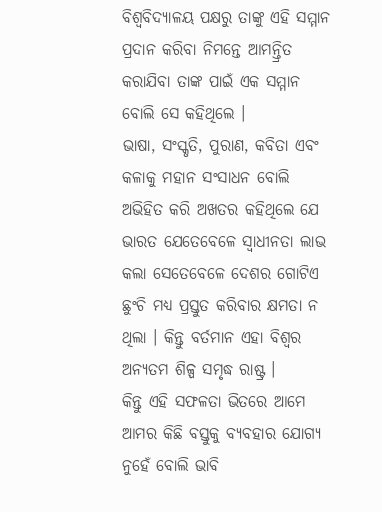ବିଶ୍ୱବିଦ୍ୟାଳୟ ପକ୍ଷରୁ ତାଙ୍କୁ ଏହି ସମ୍ମାନ ପ୍ରଦାନ କରିବା ନିମନ୍ତେ ଆମନ୍ତ୍ରିତ କରାଯିବା ତାଙ୍କ ପାଇଁ ଏକ ସମ୍ମାନ ବୋଲି ସେ କହିଥିଲେ ।
ଭାଷା, ସଂସ୍କୃତି, ପୁରାଣ, କବିତା ଏବଂ କଳାକୁ ମହାନ ସଂସାଧନ ବୋଲି ଅଭିହିତ କରି ଅଖତର କହିଥିଲେ ଯେ ଭାରତ ଯେତେବେଳେ ସ୍ୱାଧୀନତା ଲାଭ କଲା ସେତେବେଳେ ଦେଶର ଗୋଟିଏ ଛୁଂଚି ମଧ୍ୟ ପ୍ରସ୍ତୁତ କରିବାର କ୍ଷମତା ନ ଥିଲା । କିନ୍ତୁ ବର୍ତମାନ ଏହା ବିଶ୍ୱର ଅନ୍ୟତମ ଶିଳ୍ପ ସମୃଦ୍ଧ ରାଷ୍ଟ୍ର ।
କିନ୍ତୁ ଏହି ସଫଳତା ଭିତରେ ଆମେ ଆମର କିଛି ବସ୍ତୁକୁ ବ୍ୟବହାର ଯୋଗ୍ୟ ନୁହେଁ ବୋଲି ଭାବି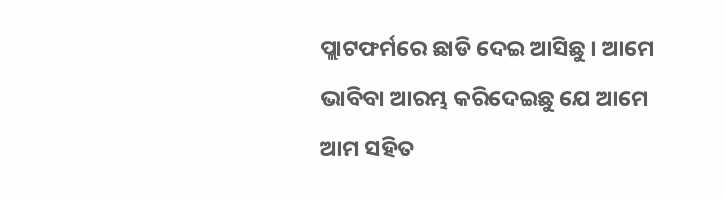ପ୍ଲାଟଫର୍ମରେ ଛାଡି ଦେଇ ଆସିଛୁ । ଆମେ ଭାବିବା ଆରମ୍ଭ କରିଦେଇଛୁ ଯେ ଆମେ ଆମ ସହିତ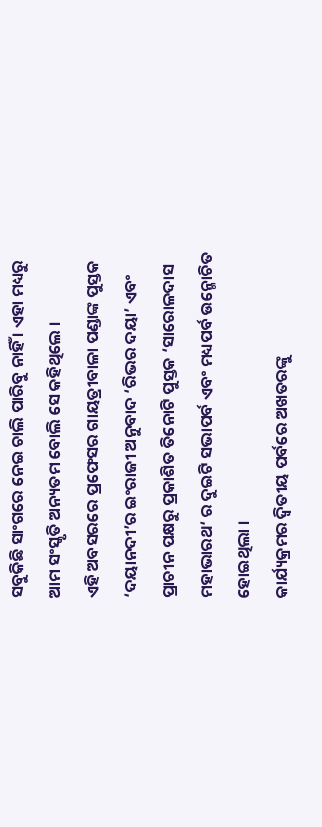ସବୁକିଛି ସାଂଗରେ ନେଇ ଚାଲି ପାରିବୁ ନାହିଁ । ଏହା ମଧ୍ୟରୁ ଆମ ସଂସ୍କୃତି ଅନ୍ୟତମ ବୋଲି ସେ କହିଥିଲେ ।
ଏହି ଅବସରରେ ପ୍ରଫେସର ଗାୟତ୍ରୀବାଳା ପଣ୍ଡାଙ୍କ ପୁସ୍ତକ ‘ଦୟାନଦୀ’ର ଇଂରାଜୀ ଅନୁବାଦ ‘ରିଭର ଦୟା’ ଏବଂ ପ୍ରାଚୀନ ପକ୍ଷରୁ ପ୍ରକାଶିତ ତିନୋଟି ପୁସ୍ତକ ‘ସାରୋଳଦାସ ମହାଭାରଥ‘ ର ଦୁଇଟି ସଭାପର୍ବ ଏବଂ ମଧ୍ୟପର୍ବ ଉନ୍ମୋଚିତ ହୋଇଥିଲା ।
କାର୍ଯ୍ୟକ୍ରମର ଦ୍ୱିତୀୟ ପର୍ବରେ ଅଖତରଙ୍କୁ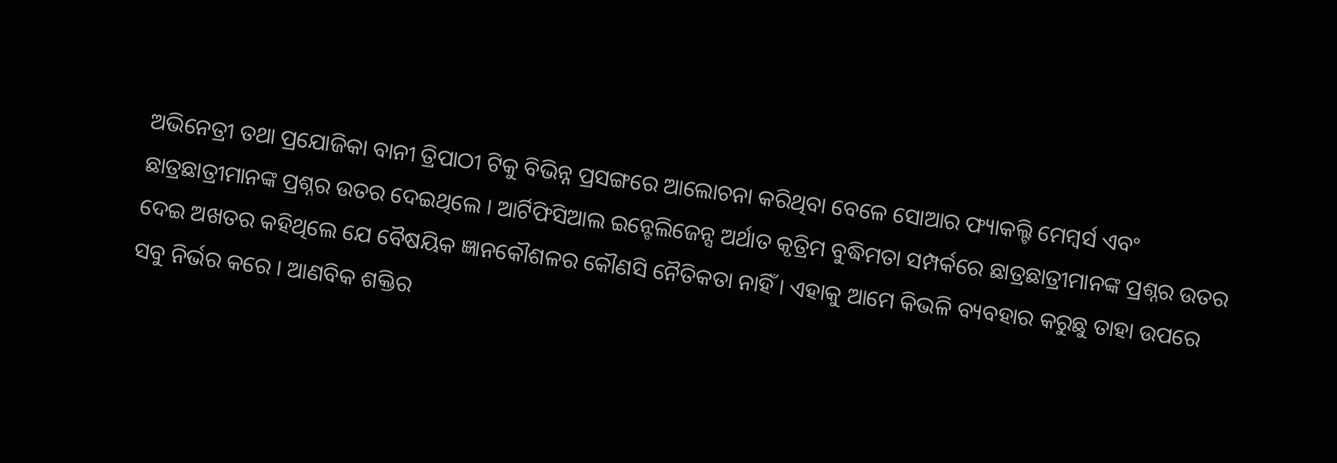ଅଭିନେତ୍ରୀ ତଥା ପ୍ରଯୋଜିକା ବାନୀ ତ୍ରିପାଠୀ ଟିକୁ ବିଭିନ୍ନ ପ୍ରସଙ୍ଗରେ ଆଲୋଚନା କରିଥିବା ବେଳେ ସୋଆର ଫ୍ୟାକଲ୍ଟି ମେମ୍ବର୍ସ ଏବଂ ଛାତ୍ରଛାତ୍ରୀମାନଙ୍କ ପ୍ରଶ୍ନର ଉତର ଦେଇଥିଲେ । ଆର୍ଟିଫିସିଆଲ ଇନ୍ଟେଲିଜେନ୍ସ ଅର୍ଥାତ କୃତ୍ରିମ ବୁଦ୍ଧିମତା ସମ୍ପର୍କରେ ଛାତ୍ରଛାତ୍ରୀମାନଙ୍କ ପ୍ରଶ୍ନର ଉତର ଦେଇ ଅଖତର କହିଥିଲେ ଯେ ବୈଷୟିକ ଜ୍ଞାନକୌଶଳର କୌଣସି ନୈତିକତା ନାହିଁ । ଏହାକୁ ଆମେ କିଭଳି ବ୍ୟବହାର କରୁଛୁ ତାହା ଉପରେ ସବୁ ନିର୍ଭର କରେ । ଆଣବିକ ଶକ୍ତିର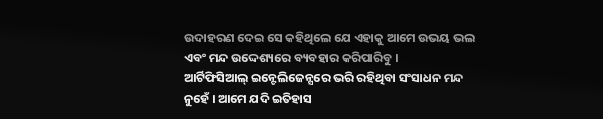ଉଦାହରଣ ଦେଇ ସେ କହିଥିଲେ ଯେ ଏହାକୁ ଆମେ ଉଭୟ ଭଲ ଏବଂ ମନ୍ଦ ଉଦ୍ଦେଶ୍ୟରେ ବ୍ୟବହାର କରିପାରିବୁ ।
ଆର୍ଟିଫିସିଆଲ୍ ଇନ୍ଟେଲିଜେନ୍ସରେ ଭରି ରହିଥିବା ସଂସାଧନ ମନ୍ଦ ନୁହେଁ । ଆମେ ଯଦି ଇତିହାସ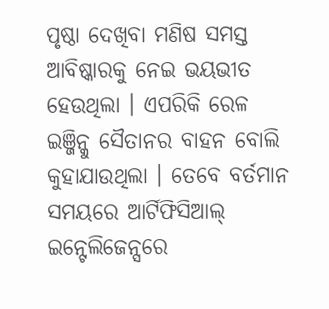ପୃଷ୍ଠା ଦେଖିବା ମଣିଷ ସମସ୍ତ ଆବିଷ୍କାରକୁ ନେଇ ଭୟଭୀତ ହେଉଥିଲା । ଏପରିକି ରେଳ ଇଞ୍ଜିନ୍କୁ ସୈତାନର ବାହନ ବୋଲି କୁହାଯାଉଥିଲା । ତେବେ ବର୍ତମାନ ସମୟରେ ଆର୍ଟିଫିସିଆଲ୍ ଇନ୍ଟେଲିଜେନ୍ସରେ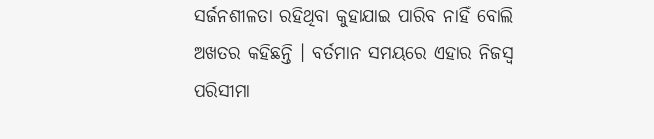ସର୍ଜନଶୀଳତା ରହିଥିବା କୁହାଯାଇ ପାରିବ ନାହିଁ ବୋଲି ଅଖତର କହିଛନ୍ତି । ବର୍ତମାନ ସମୟରେ ଏହାର ନିଜସ୍ୱ ପରିସୀମା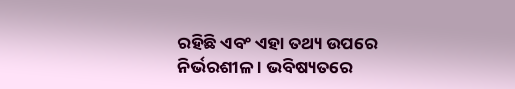ରହିଛି ଏବଂ ଏହା ତଥ୍ୟ ଉପରେ ନିର୍ଭରଶୀଳ । ଭବିଷ୍ୟତରେ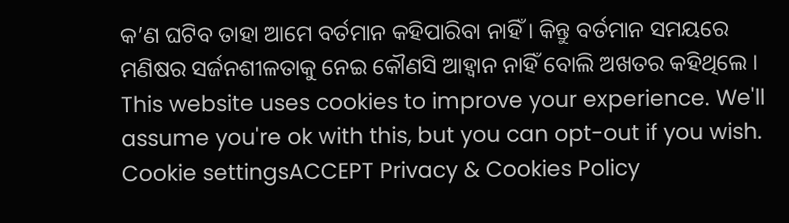କ’ଣ ଘଟିବ ତାହା ଆମେ ବର୍ତମାନ କହିପାରିବା ନାହିଁ । କିନ୍ତୁ ବର୍ତମାନ ସମୟରେ ମଣିଷର ସର୍ଜନଶୀଳତାକୁ ନେଇ କୌଣସି ଆହ୍ୱାନ ନାହିଁ ବୋଲି ଅଖତର କହିଥିଲେ ।
This website uses cookies to improve your experience. We'll assume you're ok with this, but you can opt-out if you wish. Cookie settingsACCEPT Privacy & Cookies Policy